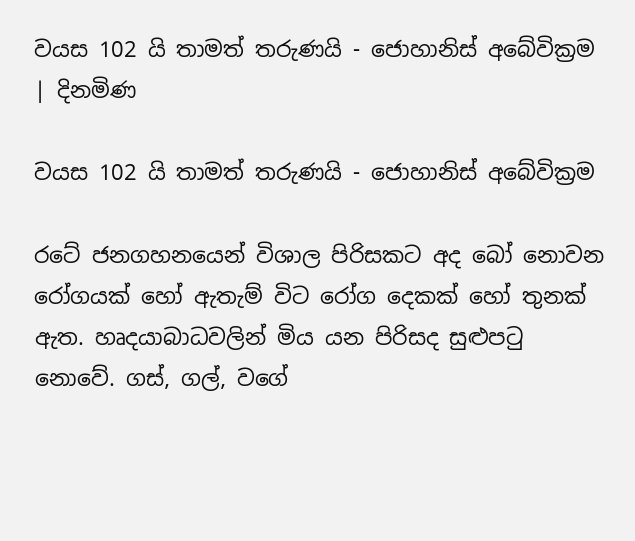වයස 102 යි තාමත් තරුණයි - ජොහානිස් අබේවික්‍රම | දිනමිණ

වයස 102 යි තාමත් තරුණයි - ජොහානිස් අබේවික්‍රම

රටේ ජනගහනයෙන් විශාල පිරිසකට අද බෝ නොවන රෝගයක් හෝ ඇතැම් විට රෝග දෙකක් හෝ තුනක් ඇත. හෘදයාබාධවලින් මිය යන පිරිසද සුළුපටු නොවේ. ගස්, ගල්, වගේ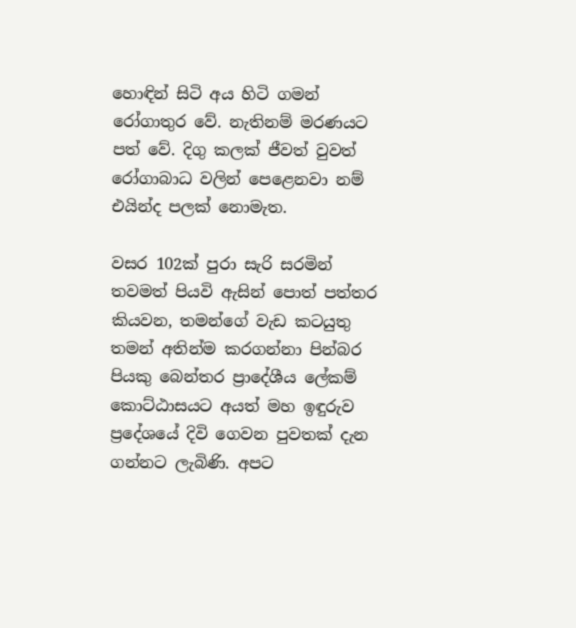හොඳින් සිටි අය හිටි ගමන් රෝගාතුර වේ. නැතිනම් මරණයට පත් වේ. දිගු කලක් ජීවත් වුවත් රෝගාබාධ වලින් පෙළෙනවා නම් එයින්ද පලක් නොමැත.

වසර 102ක් පුරා සැරි සරමින් තවමත් පියවි ඇසින් පොත් පත්තර කියවන, තමන්ගේ වැඩ කටයුතු තමන් අතින්ම කරගන්නා පින්බර පියකු බෙන්තර ප්‍රාදේශීය ලේකම් කොට්ඨාසයට අයත් මහ ඉඳුරුව ප්‍රදේශයේ දිවි ගෙවන පුවතක් දැන ගන්නට ලැබිණි. අපට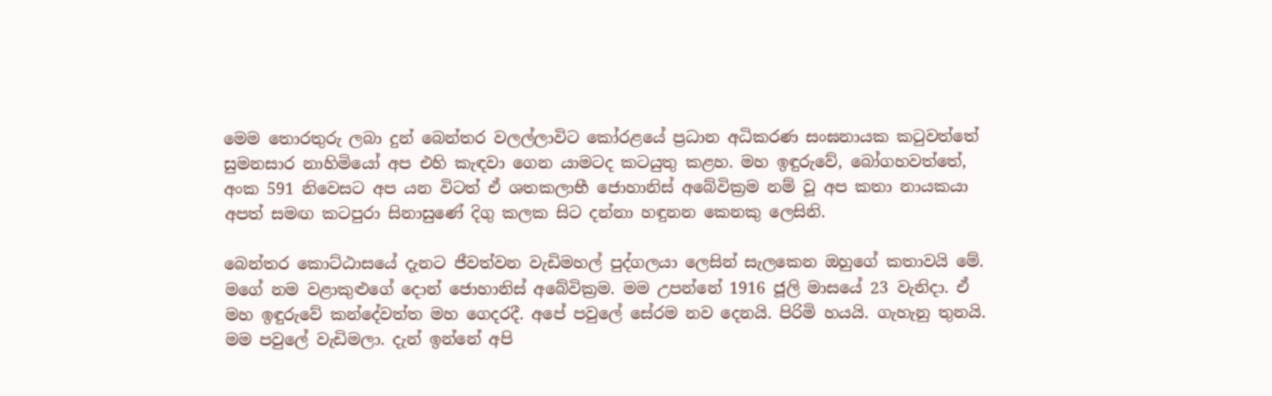මෙම තොරතුරු ලබා දුන් බෙන්තර වලල්ලාවිට කෝරළයේ ප්‍රධාන අධිකරණ සංඝනායක කටුවත්තේ සුමනසාර නාහිමියෝ අප එහි කැඳවා ගෙන යාමටද කටයුතු කළහ. මහ ඉඳුරුවේ, බෝගහවත්තේ, අංක 591 නිවෙසට අප යන විටත් ඒ ශතකලාභී ජොහානිස් අබේවික්‍රම නම් වූ අප කතා නායකයා අපත් සමඟ කටපුරා සිනාසුණේ දිගු කලක සිට දන්නා හඳුනන කෙනකු ලෙසිනි.

බෙන්තර කොට්ඨාසයේ දැනට ජීවත්වන වැඩිමහල් පුද්ගලයා ලෙසින් සැලකෙන ඔහුගේ කතාවයි මේ. මගේ නම වළාකුළුගේ දොන් ජොහානිස් අබේවික්‍රම. මම උපන්නේ 1916 ජූලි මාසයේ 23 වැනිදා. ඒ මහ ඉඳුරුවේ කන්දේවත්ත මහ ගෙදරදී. අපේ පවුලේ සේරම නව දෙනයි. පිරිමි හයයි. ගැහැනු තුනයි. මම පවුලේ වැඩිමලා. දැන් ඉන්නේ අපි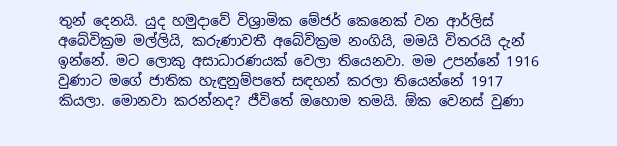තුන් දෙනයි. යුද හමුදාවේ විශ්‍රාමික මේජර් කෙනෙක් වන ආර්ලිස් අබේවික්‍රම මල්ලියි, කරුණාවතී අබේවික්‍රම නංගියි, මමයි විතරයි දැන් ඉන්නේ. මට ලොකු අසාධාරණයක් වෙලා තියෙනවා. මම උපන්නේ 1916 වුණාට මගේ ජාතික හැඳුනුම්පතේ සඳහන් කරලා තියෙන්නේ 1917 කියලා. මොනවා කරන්නද? ජීවිතේ ඔහොම තමයි. ඕක වෙනස් වුණා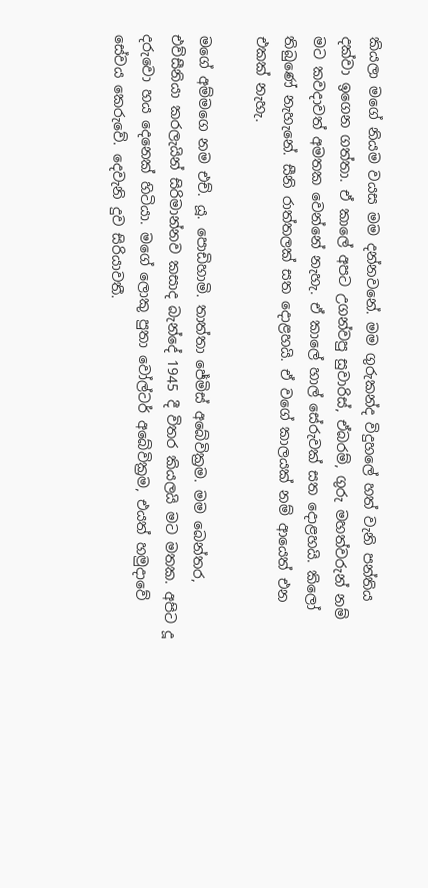කියලා මගේ නියම වයස මම දන්නවනේ. මම ගුරුකන්ද විදුහලේ හත් වැනි පන්තිය දක්වා ඉගෙන ගත්තා. ඒ කාලේ අපට උගන්වපු සුවාරිස්, ඒබරම්, ගුරු මහත්වරුන් නම් මට කවදාවත් අමතක වෙන්නේ නැහැ. ඒ කාලේ හාල් සේරුවක් සත දොළහයි. කිලෝ තිබුණේ නැහැනේ. සීනි රාත්තලක් සත දොළහයි. ඒ වගේ කාලයක් නම් ආයෙත් එන එකක් නැහැ.

මගේ අම්මගෙ නම එච්. යූ. පොඩිහාමි. තාත්තා ජේමිස් අබේවික්‍රම. මම බෙන්තර, එව්සීනියා කරලැයින් සිරිමාන්නව කසාද බැන්දේ 1945 දී විතර කියලයි මට මතක. අපිට දූ දරුවො හය දෙනෙක් හිටියා. මගේ ලොකු පුතා වෝල්ටර් අබේවික්‍රම, එයත් හමුදාවේ සේවය කෙරුවේ. දෙවැනි දුව සිරියාවතී.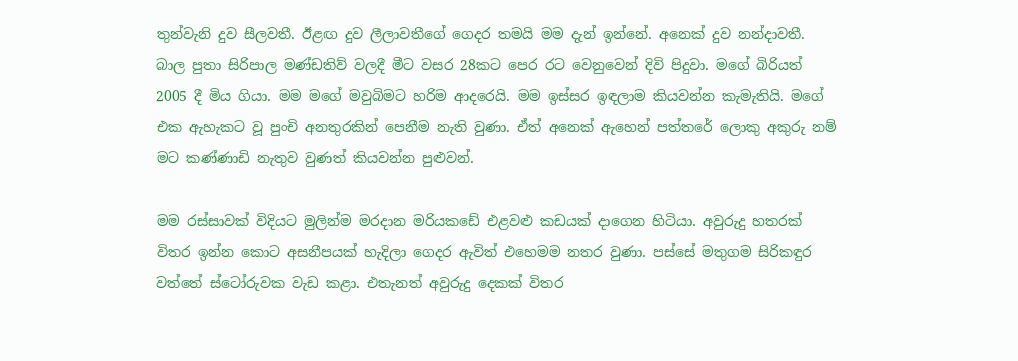තුන්වැනි දුව සීලවතී. ඊළඟ දුව ලීලාවතීගේ ගෙදර තමයි මම දැන් ඉන්නේ. අනෙක් දුව නන්දාවතී. බාල පුතා සිරිපාල මණ්ඩතිව් වලදී මීට වසර 28කට පෙර රට වෙනුවෙන් දිවි පිදුවා. මගේ බිරියත් 2005 දී මිය ගියා. මම මගේ මවුබිමට හරිම ආදරෙයි. මම ඉස්සර ඉඳලාම කියවන්න කැමැතියි. මගේ එක ඇහැකට වූ පුංචි අනතුරකින් පෙනීම නැති වුණා. ඒත් අනෙක් ඇහෙන් පත්තරේ ලොකු අකුරු නම් මට කණ්ණාඩි නැතුව වුණත් කියවන්න පුළුවන්.

මම රස්සාවක් විදියට මුලින්ම මරදාන මරියකඩේ එළවළු කඩයක් දාගෙන හිටියා. අවුරුදු හතරක් විතර ඉන්න කොට අසනීපයක් හැදිලා ගෙදර ඇවිත් එහෙමම නතර වුණා. පස්සේ මතුගම සිරිකඳුර වත්තේ ස්ටෝරුවක වැඩ කළා. එතැනත් අවුරුදු දෙකක් විතර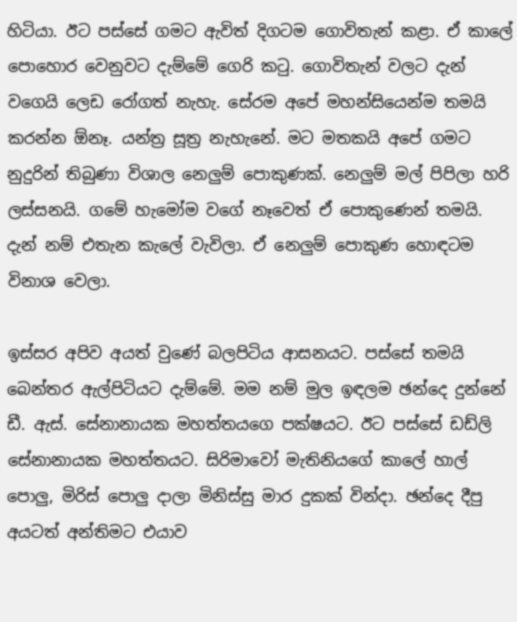හිටියා. ඊට පස්සේ ගමට ඇවිත් දිගටම ගොවිතැන් කළා. ඒ කාලේ පොහොර වෙනුවට දැම්මේ ගෙරි කටු. ගොවිතැන් වලට දැන් වගෙයි ලෙඩ රෝගත් නැහැ. සේරම අපේ මහන්සියෙන්ම තමයි කරන්න ඕනෑ. යන්ත්‍ර සූත්‍ර නැහැනේ. මට මතකයි අපේ ගමට නුදුරින් තිබුණා විශාල නෙලුම් පොකුණක්. නෙලුම් මල් පිපිලා හරි ලස්සනයි. ගමේ හැමෝම වගේ නෑවෙත් ඒ පොකුණෙන් තමයි. දැන් නම් එතැන කැලේ වැවිලා. ඒ නෙලුම් පොකුණ හොඳටම විනාශ වෙලා.

ඉස්සර අපිව අයත් වුණේ බලපිටිය ආසනයට. පස්සේ තමයි බෙන්තර ඇල්පිටියට දැම්මේ. මම නම් මුල ඉඳලම ඡන්දෙ දුන්නේ ඩී. ඇස්. සේනානායක මහත්තයගෙ පක්ෂයට. ඊට පස්සේ ඩඩ්ලි සේනානායක මහත්තයට. සිරිමාවෝ මැතිනියගේ කාලේ හාල් පොලු, මිරිස් පොලු දාලා මිනිස්සු මාර දුකක් වින්දා. ඡන්දෙ දීපු අයටත් අන්තිමට එයාව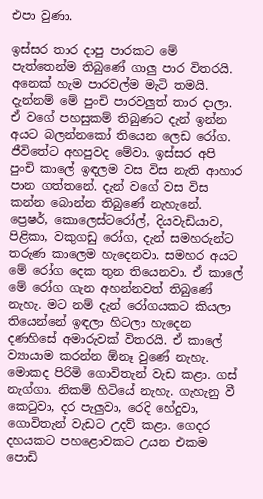එපා වුණා.

ඉස්සර තාර දාපු පාරකට මේ පැත්තෙන්ම තිබුණේ ගාලු පාර විතරයි. අනෙක් හැම පාරවල්ම මැටි තමයි. දැන්නම් මේ පුංචි පාරවලුත් තාර දාලා. ඒ වගේ පහසුකම් තිබුණට දැන් ඉන්න අයට බලන්නකෝ තියෙන ලෙඩ රෝග. ජීවිතේට අහපුවද මේවා. ඉස්සර අපි පුංචි කාලේ ඉඳලම වස විස නැති ආහාර පාන ගත්තනේ. දැන් වගේ වස විස කන්න බොන්න තිබුණේ නැහැනේ. ප්‍රෙෂර්, කොලෙස්ටරෝල්, දියවැඩියාව, පිළිකා, වකුගඩු රෝග, දැන් සමහරුන්ට තරුණ කාලෙම හැදෙනවා. සමහර අයට මේ රෝග දෙක තුන තියෙනවා. ඒ කාලේ මේ රෝග ගැන අහන්නවත් තිබුණේ නැහැ. මට නම් දැන් රෝගයකට කියලා තියෙන්නේ ඉඳලා හිටලා හැදෙන දණහිසේ අමාරුවක් විතරයි. ඒ කාලේ ව්‍යායාම කරන්න ඕනෑ වුණේ නැහැ. මොකද පිරිමි ගොවිතැන් වැඩ කළා. ගස් නැග්ගා. නිකම් හිටියේ නැහැ. ගැහැනු වී කෙටුවා, දර පැලුවා, රෙදි හේදුවා, ගොවිතැන් වැඩට උදව් කළා. ගෙදර දහයකට පහළොවකට උයන එකම පොඩි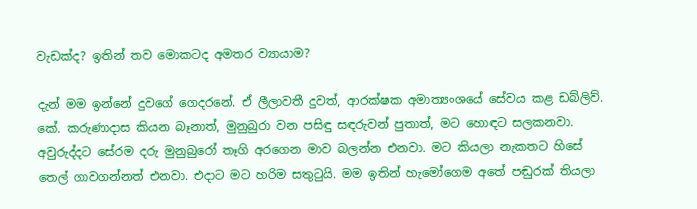වැඩක්ද? ඉතින් තව මොකටද අමතර ව්‍යායාම?

දැන් මම ඉන්නේ දුවගේ ගෙදරනේ. ඒ ලීලාවතී දුවත්, ආරක්ෂක අමාත්‍යංශයේ සේවය කළ ඩබ්ලිව්. කේ. කරුණාදාස කියන බෑනාත්, මුනුබුරා වන පසිඳු සඳරුවන් පුතාත්, මට හොඳට සලකනවා. අවුරුද්දට සේරම දරු මුනුබුරෝ තෑගි අරගෙන මාව බලන්න එනවා. මට කියලා නැකතට හිසේ තෙල් ගාවගන්නත් එනවා. එදාට මට හරිම සතුටුයි. මම ඉතින් හැමෝගෙම අතේ පඬුරක් තියලා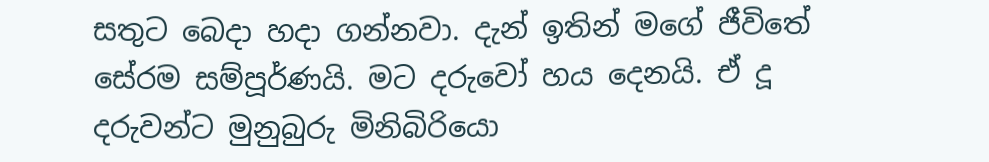සතුට බෙදා හදා ගන්නවා. දැන් ඉතින් මගේ ජීවිතේ සේරම සම්පූර්ණයි. මට දරුවෝ හය දෙනයි. ඒ දූ දරුවන්ට මුනුබුරු මිනිබිරියො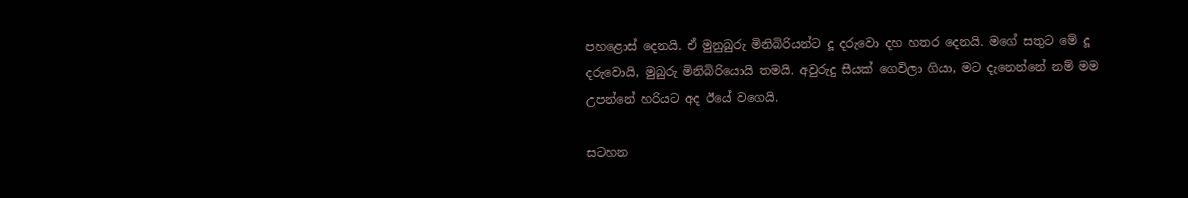පහළොස් දෙනයි. ඒ මුනුබුරු මිනිබිරියන්ට දූ දරුවො දහ හතර දෙනයි. මගේ සතුට මේ දූ දරුවොයි, මුබුරු මිනිබිරියොයි තමයි. අවුරුදු සීයක් ගෙවිලා ගියා, මට දැනෙන්නේ නම් මම උපන්නේ හරියට අද ඊයේ වගෙයි.

සටහන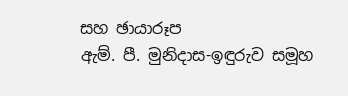සහ ඡායාරූප
ඇම්. පී. මුනිදාස-ඉඳුරුව සමූහ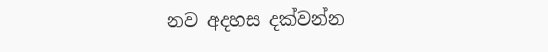නව අදහස දක්වන්න